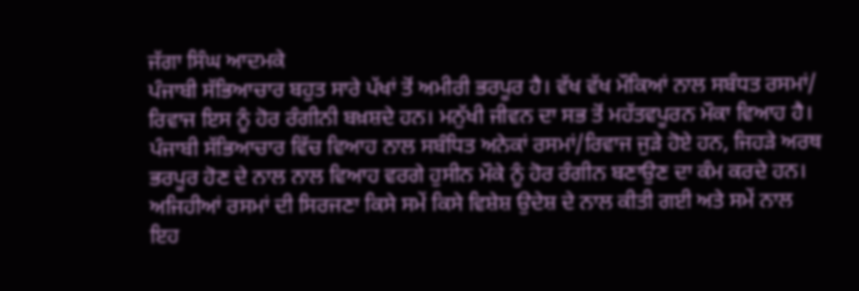ਜੱਗਾ ਸਿੰਘ ਆਦਮਕੇ
ਪੰਜਾਬੀ ਸੱਭਿਆਚਾਰ ਬਹੁਤ ਸਾਰੇ ਪੱਖਾਂ ਤੋਂ ਅਮੀਰੀ ਭਰਪੂਰ ਹੈ। ਵੱਖ ਵੱਖ ਮੌਕਿਆਂ ਨਾਲ ਸਬੰਧਤ ਰਸਮਾਂ/ ਰਿਵਾਜ ਇਸ ਨੂੰ ਹੋਰ ਰੰਗੀਨੀ ਬਖ਼ਸ਼ਦੇ ਹਨ। ਮਨੁੱਖੀ ਜੀਵਨ ਦਾ ਸਭ ਤੋਂ ਮਹੱਤਵਪੂਰਨ ਮੌਕਾ ਵਿਆਹ ਹੈ। ਪੰਜਾਬੀ ਸੱਭਿਆਚਾਰ ਵਿੱਚ ਵਿਆਹ ਨਾਲ ਸਬੰਧਿਤ ਅਨੇਕਾਂ ਰਸਮਾਂ/ਰਿਵਾਜ ਜੁੜੇ ਹੋਏ ਹਨ, ਜਿਹੜੇ ਅਰਥ ਭਰਪੂਰ ਹੋਣ ਦੇ ਨਾਲ ਨਾਲ ਵਿਆਹ ਵਰਗੇ ਹੁਸੀਨ ਮੌਕੇ ਨੂੰ ਹੋਰ ਰੰਗੀਨ ਬਣਾਉਣ ਦਾ ਕੰਮ ਕਰਦੇ ਹਨ। ਅਜਿਹੀਆਂ ਰਸਮਾਂ ਦੀ ਸਿਰਜਣਾ ਕਿਸੇ ਸਮੇਂ ਕਿਸੇ ਵਿਸ਼ੇਸ਼ ਉਦੇਸ਼ ਦੇ ਨਾਲ ਕੀਤੀ ਗਈ ਅਤੇ ਸਮੇਂ ਨਾਲ ਇਹ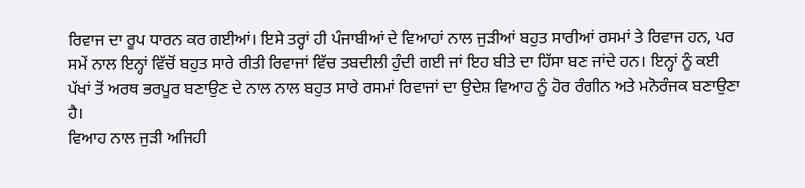ਰਿਵਾਜ ਦਾ ਰੂਪ ਧਾਰਨ ਕਰ ਗਈਆਂ। ਇਸੇ ਤਰ੍ਹਾਂ ਹੀ ਪੰਜਾਬੀਆਂ ਦੇ ਵਿਆਹਾਂ ਨਾਲ ਜੁੜੀਆਂ ਬਹੁਤ ਸਾਰੀਆਂ ਰਸਮਾਂ ਤੇ ਰਿਵਾਜ ਹਨ, ਪਰ ਸਮੇਂ ਨਾਲ ਇਨ੍ਹਾਂ ਵਿੱਚੋਂ ਬਹੁਤ ਸਾਰੇ ਰੀਤੀ ਰਿਵਾਜਾਂ ਵਿੱਚ ਤਬਦੀਲੀ ਹੁੰਦੀ ਗਈ ਜਾਂ ਇਹ ਬੀਤੇ ਦਾ ਹਿੱਸਾ ਬਣ ਜਾਂਦੇ ਹਨ। ਇਨ੍ਹਾਂ ਨੂੰ ਕਈ ਪੱਖਾਂ ਤੋਂ ਅਰਥ ਭਰਪੂਰ ਬਣਾਉਣ ਦੇ ਨਾਲ ਨਾਲ ਬਹੁਤ ਸਾਰੇ ਰਸਮਾਂ ਰਿਵਾਜਾਂ ਦਾ ਉਦੇਸ਼ ਵਿਆਹ ਨੂੰ ਹੋਰ ਰੰਗੀਨ ਅਤੇ ਮਨੋਰੰਜਕ ਬਣਾਉਣਾ ਹੈ।
ਵਿਆਹ ਨਾਲ ਜੁੜੀ ਅਜਿਹੀ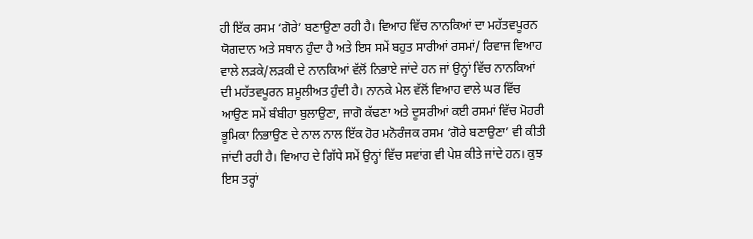ਹੀ ਇੱਕ ਰਸਮ ‘ਗੋਰੇ’ ਬਣਾਉਣਾ ਰਹੀ ਹੈ। ਵਿਆਹ ਵਿੱਚ ਨਾਨਕਿਆਂ ਦਾ ਮਹੱਤਵਪੂਰਨ ਯੋਗਦਾਨ ਅਤੇ ਸਥਾਨ ਹੁੰਦਾ ਹੈ ਅਤੇ ਇਸ ਸਮੇਂ ਬਹੁਤ ਸਾਰੀਆਂ ਰਸਮਾਂ/ ਰਿਵਾਜ ਵਿਆਹ ਵਾਲੇ ਲੜਕੇ/ਲੜਕੀ ਦੇ ਨਾਨਕਿਆਂ ਵੱਲੋਂ ਨਿਭਾਏ ਜਾਂਦੇ ਹਨ ਜਾਂ ਉਨ੍ਹਾਂ ਵਿੱਚ ਨਾਨਕਿਆਂ ਦੀ ਮਹੱਤਵਪੂਰਨ ਸ਼ਮੂਲੀਅਤ ਹੁੰਦੀ ਹੈ। ਨਾਨਕੇ ਮੇਲ ਵੱਲੋਂ ਵਿਆਹ ਵਾਲੇ ਘਰ ਵਿੱਚ ਆਉਣ ਸਮੇਂ ਬੰਬੀਹਾ ਬੁਲਾਉਣਾ, ਜਾਗੋ ਕੱਢਣਾ ਅਤੇ ਦੂਸਰੀਆਂ ਕਈ ਰਸਮਾਂ ਵਿੱਚ ਮੋਹਰੀ ਭੂਮਿਕਾ ਨਿਭਾਉਣ ਦੇ ਨਾਲ ਨਾਲ ਇੱਕ ਹੋਰ ਮਨੋਰੰਜਕ ਰਸਮ ‘ਗੋਰੇ ਬਣਾਉਣਾ’ ਵੀ ਕੀਤੀ ਜਾਂਦੀ ਰਹੀ ਹੈ। ਵਿਆਹ ਦੇ ਗਿੱਧੇ ਸਮੇਂ ਉਨ੍ਹਾਂ ਵਿੱਚ ਸਵਾਂਗ ਵੀ ਪੇਸ਼ ਕੀਤੇ ਜਾਂਦੇ ਹਨ। ਕੁਝ ਇਸ ਤਰ੍ਹਾਂ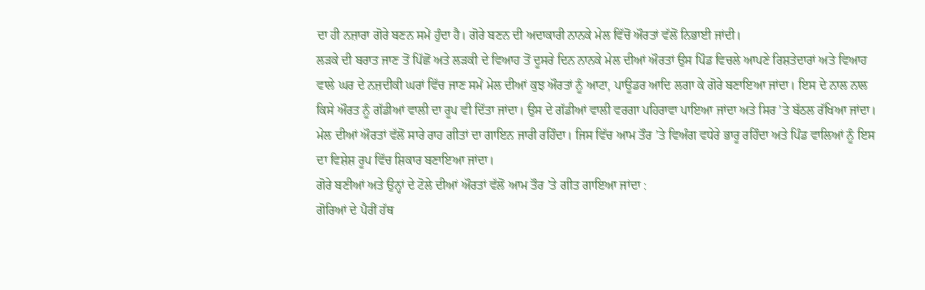ਦਾ ਹੀ ਨਜ਼ਾਰਾ ਗੋਰੇ ਬਣਨ ਸਮੇਂ ਹੁੰਦਾ ਹੈ। ਗੋਰੇ ਬਣਨ ਦੀ ਅਦਾਕਾਰੀ ਨਾਨਕੇ ਮੇਲ ਵਿੱਚੋਂ ਔਰਤਾਂ ਵੱਲੋਂ ਨਿਭਾਈ ਜਾਂਦੀ।
ਲੜਕੇ ਦੀ ਬਰਾਤ ਜਾਣ ਤੋਂ ਪਿੱਛੋਂ ਅਤੇ ਲੜਕੀ ਦੇ ਵਿਆਹ ਤੋਂ ਦੂਸਰੇ ਦਿਨ ਨਾਨਕੇ ਮੇਲ ਦੀਆਂ ਔਰਤਾਂ ਉਸ ਪਿੰਡ ਵਿਚਲੇ ਆਪਣੇ ਰਿਸ਼ਤੇਦਾਰਾਂ ਅਤੇ ਵਿਆਹ ਵਾਲੇ ਘਰ ਦੇ ਨਜ਼ਦੀਕੀ ਘਰਾਂ ਵਿੱਚ ਜਾਣ ਸਮੇਂ ਮੇਲ ਦੀਆਂ ਕੁਝ ਔਰਤਾਂ ਨੂੰ ਆਟਾ, ਪਾਊਡਰ ਆਦਿ ਲਗਾ ਕੇ ਗੋਰੇ ਬਣਾਇਆ ਜਾਂਦਾ। ਇਸ ਦੇ ਨਾਲ ਨਾਲ ਕਿਸੇ ਔਰਤ ਨੂੰ ਗੱਡੀਆਂ ਵਾਲੀ ਦਾ ਰੂਪ ਵੀ ਦਿੱਤਾ ਜਾਂਦਾ। ਉਸ ਦੇ ਗੱਡੀਆਂ ਵਾਲੀ ਵਰਗਾ ਪਹਿਰਾਵਾ ਪਾਇਆ ਜਾਂਦਾ ਅਤੇ ਸਿਰ ’ਤੇ ਬੱਠਲ ਰੱਖਿਆ ਜਾਂਦਾ। ਮੇਲ ਦੀਆਂ ਔਰਤਾਂ ਵੱਲੋਂ ਸਾਰੇ ਰਾਹ ਗੀਤਾਂ ਦਾ ਗਾਇਨ ਜਾਰੀ ਰਹਿੰਦਾ। ਜਿਸ ਵਿੱਚ ਆਮ ਤੌਰ ’ਤੇ ਵਿਅੰਗ ਵਧੇਰੇ ਭਾਰੂ ਰਹਿੰਦਾ ਅਤੇ ਪਿੰਡ ਵਾਲਿਆਂ ਨੂੰ ਇਸ ਦਾ ਵਿਸ਼ੇਸ਼ ਰੂਪ ਵਿੱਚ ਸ਼ਿਕਾਰ ਬਣਾਇਆ ਜਾਂਦਾ।
ਗੋਰੇ ਬਣੀਆਂ ਅਤੇ ਉਨ੍ਹਾਂ ਦੇ ਟੋਲੇ ਦੀਆਂ ਔਰਤਾਂ ਵੱਲੋਂ ਆਮ ਤੌਰ ’ਤੇ ਗੀਤ ਗਾਇਆ ਜਾਂਦਾ :
ਗੋਰਿਆਂ ਦੇ ਪੈਰੀਂ ਹੱਥ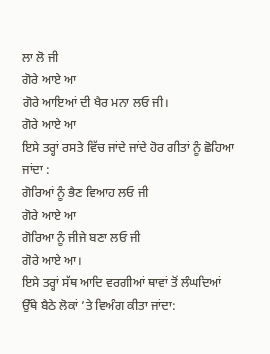ਲਾ ਲੋ ਜੀ
ਗੋਰੇ ਆਏ ਆ
ਗੋਰੇ ਆਇਆਂ ਦੀ ਖੈਰ ਮਨਾ ਲਓ ਜੀ।
ਗੋਰੇ ਆਏ ਆ
ਇਸੇ ਤਰ੍ਹਾਂ ਰਸਤੇ ਵਿੱਚ ਜਾਂਦੇ ਜਾਂਦੇ ਹੋਰ ਗੀਤਾਂ ਨੂੰ ਛੋਹਿਆ ਜਾਂਦਾ :
ਗੋਰਿਆਂ ਨੂੰ ਭੈਣ ਵਿਆਹ ਲਓ ਜੀ
ਗੋਰੇ ਆਏ ਆ
ਗੋਰਿਆ ਨੂੰ ਜੀਜੇ ਬਣਾ ਲਓ ਜੀ
ਗੋਰੇ ਆਏ ਆ।
ਇਸੇ ਤਰ੍ਹਾਂ ਸੱਥ ਆਦਿ ਵਰਗੀਆਂ ਥਾਵਾਂ ਤੋਂ ਲੰਘਦਿਆਂ ਉੱਥੇ ਬੈਠੇ ਲੋਕਾਂ ’ਤੇ ਵਿਅੰਗ ਕੀਤਾ ਜਾਂਦਾ: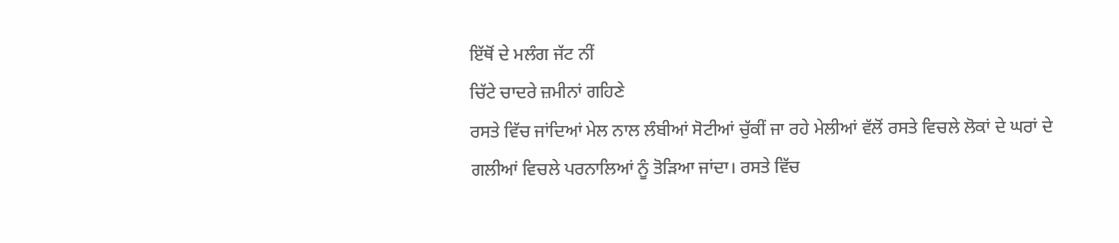ਇੱਥੋਂ ਦੇ ਮਲੰਗ ਜੱਟ ਨੀਂ
ਚਿੱਟੇ ਚਾਦਰੇ ਜ਼ਮੀਨਾਂ ਗਹਿਣੇ
ਰਸਤੇ ਵਿੱਚ ਜਾਂਦਿਆਂ ਮੇਲ ਨਾਲ ਲੰਬੀਆਂ ਸੋਟੀਆਂ ਚੁੱਕੀਂ ਜਾ ਰਹੇ ਮੇਲੀਆਂ ਵੱਲੋਂ ਰਸਤੇ ਵਿਚਲੇ ਲੋਕਾਂ ਦੇ ਘਰਾਂ ਦੇ ਗਲੀਆਂ ਵਿਚਲੇ ਪਰਨਾਲਿਆਂ ਨੂੰ ਤੋੜਿਆ ਜਾਂਦਾ। ਰਸਤੇ ਵਿੱਚ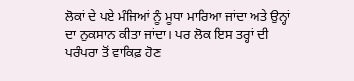ਲੋਕਾਂ ਦੇ ਪਏ ਮੰਜਿਆਂ ਨੂੰ ਮੂਧਾ ਮਾਰਿਆ ਜਾਂਦਾ ਅਤੇ ਉਨ੍ਹਾਂ ਦਾ ਨੁਕਸਾਨ ਕੀਤਾ ਜਾਂਦਾ। ਪਰ ਲੋਕ ਇਸ ਤਰ੍ਹਾਂ ਦੀ ਪਰੰਪਰਾ ਤੋਂ ਵਾਕਿਫ਼ ਹੋਣ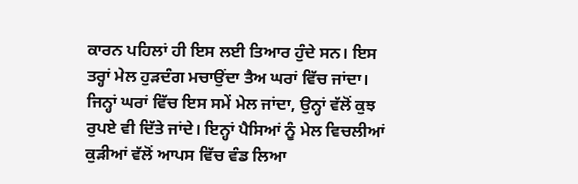ਕਾਰਨ ਪਹਿਲਾਂ ਹੀ ਇਸ ਲਈ ਤਿਆਰ ਹੁੰਦੇ ਸਨ। ਇਸ ਤਰ੍ਹਾਂ ਮੇਲ ਹੁੜਦੰਗ ਮਚਾਉਂਦਾ ਤੈਅ ਘਰਾਂ ਵਿੱਚ ਜਾਂਦਾ। ਜਿਨ੍ਹਾਂ ਘਰਾਂ ਵਿੱਚ ਇਸ ਸਮੇਂ ਮੇਲ ਜਾਂਦਾ, ਉਨ੍ਹਾਂ ਵੱਲੋਂ ਕੁਝ ਰੁਪਏ ਵੀ ਦਿੱਤੇ ਜਾਂਦੇ। ਇਨ੍ਹਾਂ ਪੈਸਿਆਂ ਨੂੰ ਮੇਲ ਵਿਚਲੀਆਂ ਕੁੜੀਆਂ ਵੱਲੋਂ ਆਪਸ ਵਿੱਚ ਵੰਡ ਲਿਆ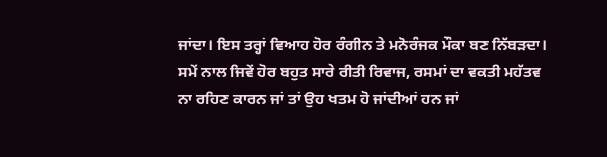ਜਾਂਦਾ। ਇਸ ਤਰ੍ਹਾਂ ਵਿਆਹ ਹੋਰ ਰੰਗੀਨ ਤੇ ਮਨੋਰੰਜਕ ਮੌਕਾ ਬਣ ਨਿੱਬੜਦਾ।
ਸਮੇਂ ਨਾਲ ਜਿਵੇਂ ਹੋਰ ਬਹੁਤ ਸਾਰੇ ਰੀਤੀ ਰਿਵਾਜ, ਰਸਮਾਂ ਦਾ ਵਕਤੀ ਮਹੱਤਵ ਨਾ ਰਹਿਣ ਕਾਰਨ ਜਾਂ ਤਾਂ ਉਹ ਖਤਮ ਹੋ ਜਾਂਦੀਆਂ ਹਨ ਜਾਂ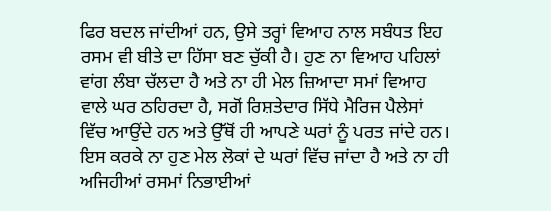ਫਿਰ ਬਦਲ ਜਾਂਦੀਆਂ ਹਨ, ਉਸੇ ਤਰ੍ਹਾਂ ਵਿਆਹ ਨਾਲ ਸਬੰਧਤ ਇਹ ਰਸਮ ਵੀ ਬੀਤੇ ਦਾ ਹਿੱਸਾ ਬਣ ਚੁੱਕੀ ਹੈ। ਹੁਣ ਨਾ ਵਿਆਹ ਪਹਿਲਾਂ ਵਾਂਗ ਲੰਬਾ ਚੱਲਦਾ ਹੈ ਅਤੇ ਨਾ ਹੀ ਮੇਲ ਜ਼ਿਆਦਾ ਸਮਾਂ ਵਿਆਹ ਵਾਲੇ ਘਰ ਠਹਿਰਦਾ ਹੈ, ਸਗੋਂ ਰਿਸ਼ਤੇਦਾਰ ਸਿੱਧੇ ਮੈਰਿਜ ਪੈਲੇਸਾਂ ਵਿੱਚ ਆਉਂਦੇ ਹਨ ਅਤੇ ਉੱਥੋਂ ਹੀ ਆਪਣੇ ਘਰਾਂ ਨੂੰ ਪਰਤ ਜਾਂਦੇ ਹਨ। ਇਸ ਕਰਕੇ ਨਾ ਹੁਣ ਮੇਲ ਲੋਕਾਂ ਦੇ ਘਰਾਂ ਵਿੱਚ ਜਾਂਦਾ ਹੈ ਅਤੇ ਨਾ ਹੀ ਅਜਿਹੀਆਂ ਰਸਮਾਂ ਨਿਭਾਈਆਂ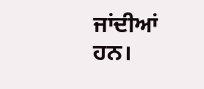ਜਾਂਦੀਆਂ ਹਨ।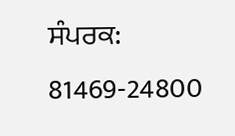ਸੰਪਰਕ: 81469-24800